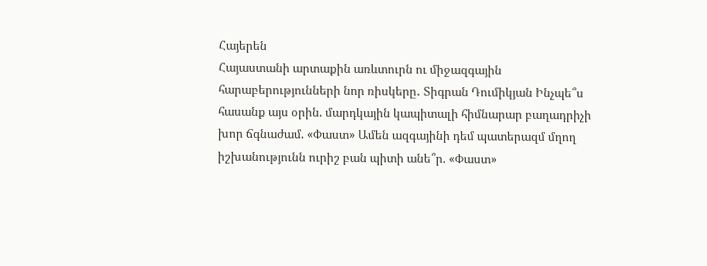Հայերեն
Հայաստանի արտաքին առևտուրն ու միջազգային հարաբերությունների նոր ռիսկերը․ Տիգրան Դումիկյան Ինչպե՞ս հասանք այս օրին. մարդկային կապիտալի հիմնարար բաղադրիչի խոր ճգնաժամ. «Փաստ» Ամեն ազգայինի դեմ պատերազմ մղող իշխանությունն ուրիշ բան պիտի անե՞ր. «Փաստ»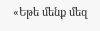«Եթե մենք մեզ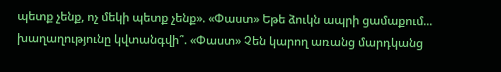պետք չենք, ոչ մեկի պետք չենք». «Փաստ» Եթե ձուկն ապրի ցամաքում... խաղաղությունը կվտանգվի՞. «Փաստ» Չեն կարող առանց մարդկանց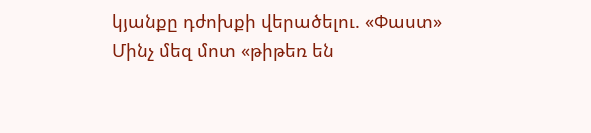կյանքը դժոխքի վերածելու. «Փաստ» Մինչ մեզ մոտ «թիթեռ են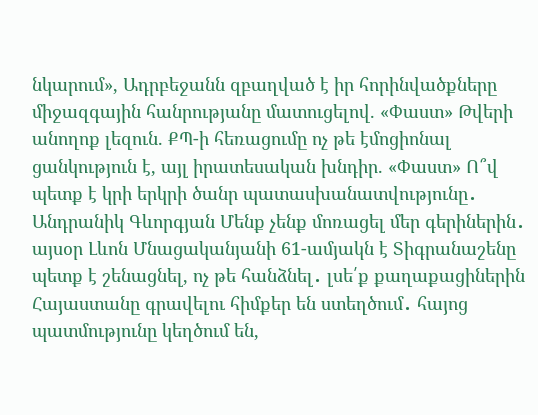նկարում», Ադրբեջանն զբաղված է իր հորինվածքները միջազգային հանրությանը մատուցելով. «Փաստ» Թվերի անողոք լեզուն. ՔՊ-ի հեռացումը ոչ թե էմոցիոնալ ցանկություն է, այլ իրատեսական խնդիր. «Փաստ» Ո՞վ պետք է կրի երկրի ծանր պատասխանատվությունը․ Անդրանիկ Գևորգյան Մենք չենք մոռացել մեր գերիներին․ այսօր Լևոն Մնացականյանի 61-ամյակն է Տիգրանաշենը պետք է շենացնել, ոչ թե հանձնել․ լսե՛ք քաղաքացիներին Հայաստանը գրավելու հիմքեր են ստեղծում․ հայոց պատմությունը կեղծում են,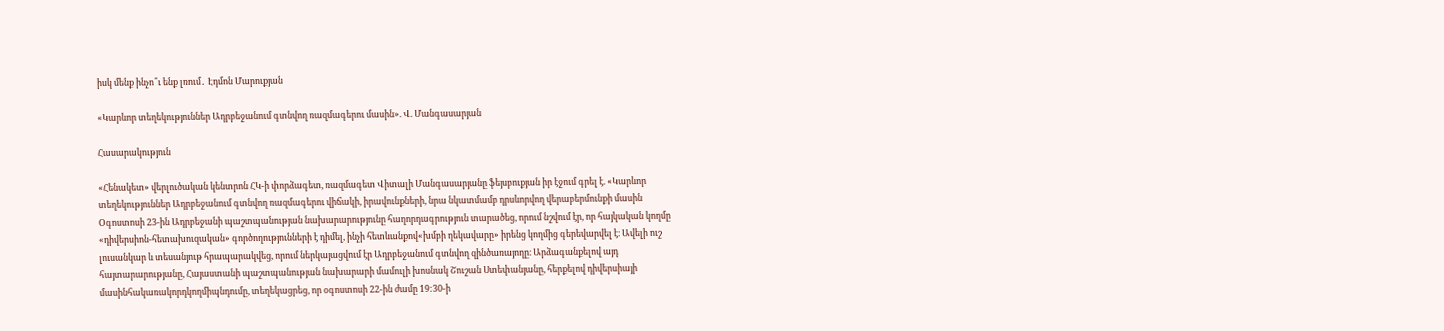իսկ մենք ինչո՞ւ ենք լռում․ Էդմոն Մարուքյան

«Կարևոր տեղեկություններ Ադրբեջանում գտնվող ռազմագերու մասին». Վ. Մանգասարյան

Հասարակություն

«Հենակետ» վերլուծական կենտրոն ՀԿ-ի փորձագետ, ռազմագետ Վիտալի Մանգասարյանը ֆեյսբուքյան իր էջում գրել է. «Կարևոր տեղեկություններ Ադրբեջանում գտնվող ռազմագերու վիճակի, իրավունքների, նրա նկատմամբ դրսևորվող վերաբերմունքի մասին Օգոստոսի 23-ին Ադրբեջանի պաշտպանության նախարարությունը հաղորդագրություն տարածեց, որում նշվում էր, որ հայկական կողմը «դիվերսիոն-հետախուզական» գործողությունների է դիմել, ինչի հետևանքով«խմբի ղեկավարը» իրենց կողմից գերեվարվել է։ Ավելի ուշ լուսանկար և տեսանյութ հրապարակվեց, որում ներկայացվում էր Ադրբեջանում գտնվող զինծառայողը։ Արձագանքելով այդ հայտարարությանը, Հայաստանի պաշտպանության նախարարի մամուլի խոսնակ Շուշան Ստեփանյանը, հերքելով դիվերսիայի մասինհակառակորդկողմիպնդումը, տեղեկացրեց, որ օգոստոսի 22-ին ժամը 19:30-ի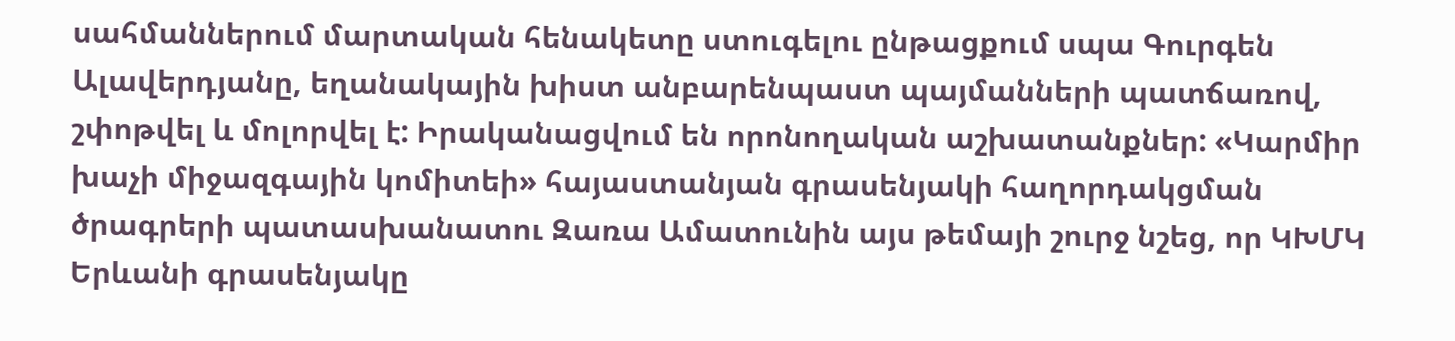սահմաններում մարտական հենակետը ստուգելու ընթացքում սպա Գուրգեն Ալավերդյանը, եղանակային խիստ անբարենպաստ պայմանների պատճառով, շփոթվել և մոլորվել է: Իրականացվում են որոնողական աշխատանքներ: «Կարմիր խաչի միջազգային կոմիտեի» հայաստանյան գրասենյակի հաղորդակցման ծրագրերի պատասխանատու Զառա Ամատունին այս թեմայի շուրջ նշեց, որ ԿԽՄԿ Երևանի գրասենյակը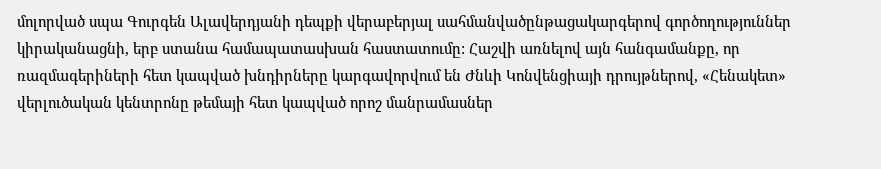մոլորված սպա Գուրգեն Ալավերդյանի դեպքի վերաբերյալ սահմանվածընթացակարգերով գործողություններ կիրականացնի, երբ ստանա համապատասխան հաստատումը: Հաշվի առնելով այն հանգամանքը, որ ռազմագերիների հետ կապված խնդիրները կարգավորվում են Ժնևի Կոնվենցիայի դրույթներով, «Հենակետ» վերլուծական կենտրոնը թեմայի հետ կապված որոշ մանրամասներ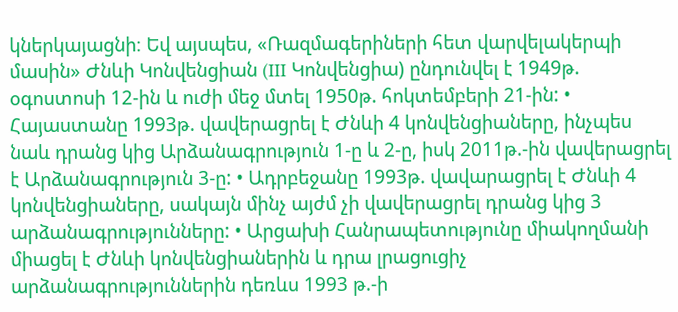կներկայացնի։ Եվ այսպես, «Ռազմագերիների հետ վարվելակերպի մասին» Ժնևի Կոնվենցիան (III Կոնվենցիա) ընդունվել է 1949թ. օգոստոսի 12-ին և ուժի մեջ մտել 1950թ. հոկտեմբերի 21-ին: • Հայաստանը 1993թ. վավերացրել է Ժնևի 4 կոնվենցիաները, ինչպես նաև դրանց կից Արձանագրություն 1-ը և 2-ը, իսկ 2011թ.-ին վավերացրել է Արձանագրություն 3-ը: • Ադրբեջանը 1993թ. վավարացրել է Ժնևի 4 կոնվենցիաները, սակայն մինչ այժմ չի վավերացրել դրանց կից 3 արձանագրությունները: • Արցախի Հանրապետությունը միակողմանի միացել է Ժնևի կոնվենցիաներին և դրա լրացուցիչ արձանագրություններին դեռևս 1993 թ.-ի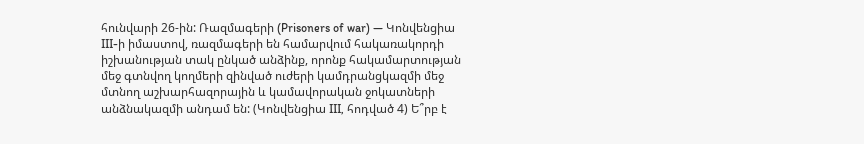հունվարի 26-ին: Ռազմագերի (Prisoners of war) — Կոնվենցիա III-ի իմաստով, ռազմագերի են համարվում հակառակորդի իշխանության տակ ընկած անձինք, որոնք հակամարտության մեջ գտնվող կողմերի զինված ուժերի կամդրանցկազմի մեջ մտնող աշխարհազորային և կամավորական ջոկատների անձնակազմի անդամ են: (Կոնվենցիա III, հոդված 4) Ե՞րբ է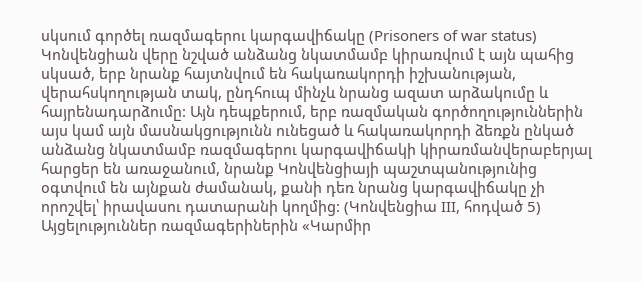սկսում գործել ռազմագերու կարգավիճակը (Prisoners of war status) Կոնվենցիան վերը նշված անձանց նկատմամբ կիրառվում է այն պահից սկսած, երբ նրանք հայտնվում են հակառակորդի իշխանության, վերահսկողության տակ, ընդհուպ մինչև նրանց ազատ արձակումը և հայրենադարձումը: Այն դեպքերում, երբ ռազմական գործողություններին այս կամ այն մասնակցությունն ունեցած և հակառակորդի ձեռքն ընկած անձանց նկատմամբ ռազմագերու կարգավիճակի կիրառմանվերաբերյալ հարցեր են առաջանում, նրանք Կոնվենցիայի պաշտպանությունից օգտվում են այնքան ժամանակ, քանի դեռ նրանց կարգավիճակը չի որոշվել՝ իրավասու դատարանի կողմից: (Կոնվենցիա III, հոդված 5) Այցելություններ ռազմագերիներին «Կարմիր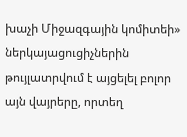խաչի Միջազգային կոմիտեի» ներկայացուցիչներին թույլատրվում է այցելել բոլոր այն վայրերը, որտեղ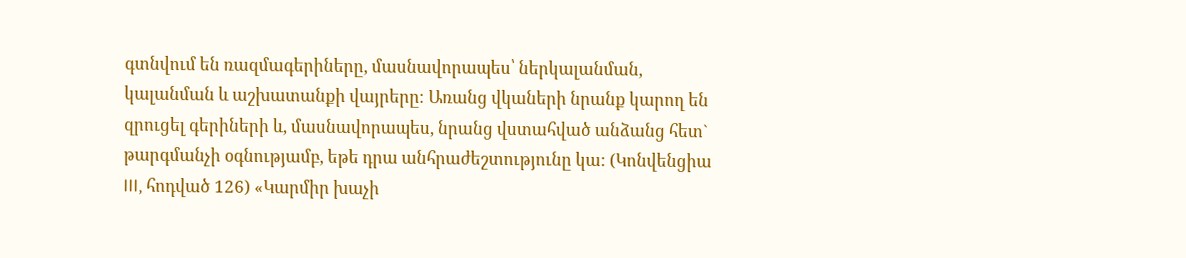գտնվում են ռազմագերիները, մասնավորապես՝ ներկալանման, կալանման և աշխատանքի վայրերը։ Առանց վկաների նրանք կարող են զրուցել գերիների և, մասնավորապես, նրանց վստահված անձանց հետ` թարգմանչի օգնությամբ, եթե դրա անհրաժեշտությունը կա: (Կոնվենցիա III, հոդված 126) «Կարմիր խաչի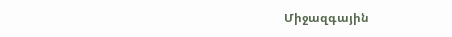Միջազգային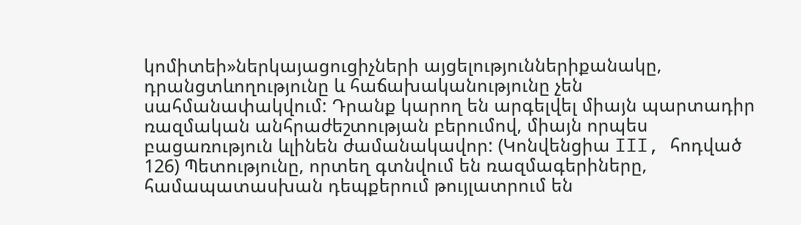կոմիտեի»ներկայացուցիչների այցելություններիքանակը, դրանցտևողությունը և հաճախականությունը չեն սահմանափակվում: Դրանք կարող են արգելվել միայն պարտադիր ռազմական անհրաժեշտության բերումով, միայն որպես բացառություն ևլինեն ժամանակավոր: (Կոնվենցիա III, հոդված 126) Պետությունը, որտեղ գտնվում են ռազմագերիները, համապատասխան դեպքերում թույլատրում են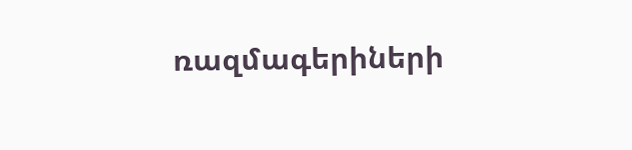ռազմագերիների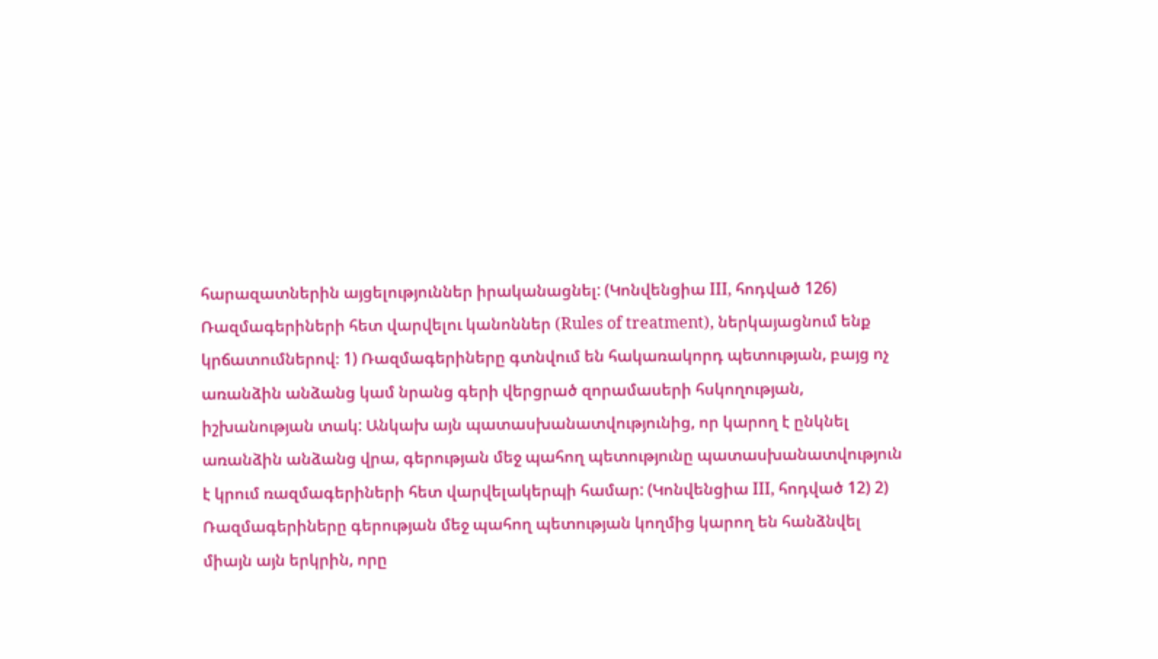հարազատներին այցելություններ իրականացնել: (Կոնվենցիա III, հոդված 126) Ռազմագերիների հետ վարվելու կանոններ (Rules of treatment), ներկայացնում ենք կրճատումներով։ 1) Ռազմագերիները գտնվում են հակառակորդ պետության, բայց ոչ առանձին անձանց կամ նրանց գերի վերցրած զորամասերի հսկողության, իշխանության տակ: Անկախ այն պատասխանատվությունից, որ կարող է ընկնել առանձին անձանց վրա, գերության մեջ պահող պետությունը պատասխանատվություն է կրում ռազմագերիների հետ վարվելակերպի համար: (Կոնվենցիա III, հոդված 12) 2) Ռազմագերիները գերության մեջ պահող պետության կողմից կարող են հանձնվել միայն այն երկրին, որը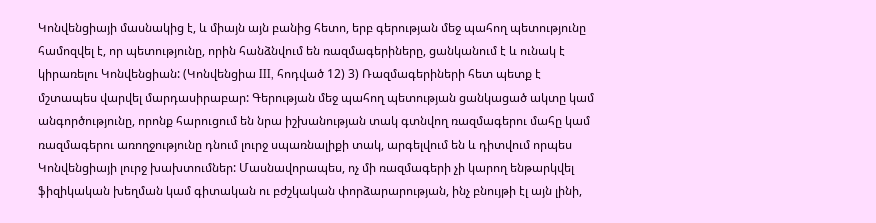Կոնվենցիայի մասնակից է, և միայն այն բանից հետո, երբ գերության մեջ պահող պետությունը համոզվել է, որ պետությունը, որին հանձնվում են ռազմագերիները, ցանկանում է և ունակ է կիրառելու Կոնվենցիան: (Կոնվենցիա III, հոդված 12) 3) Ռազմագերիների հետ պետք է մշտապես վարվել մարդասիրաբար: Գերության մեջ պահող պետության ցանկացած ակտը կամ անգործությունը, որոնք հարուցում են նրա իշխանության տակ գտնվող ռազմագերու մահը կամ ռազմագերու առողջությունը դնում լուրջ սպառնալիքի տակ, արգելվում են և դիտվում որպես Կոնվենցիայի լուրջ խախտումներ: Մասնավորապես, ոչ մի ռազմագերի չի կարող ենթարկվել ֆիզիկական խեղման կամ գիտական ու բժշկական փորձարարության, ինչ բնույթի էլ այն լինի,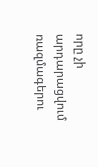որը չի արդարացվում ռազմագերու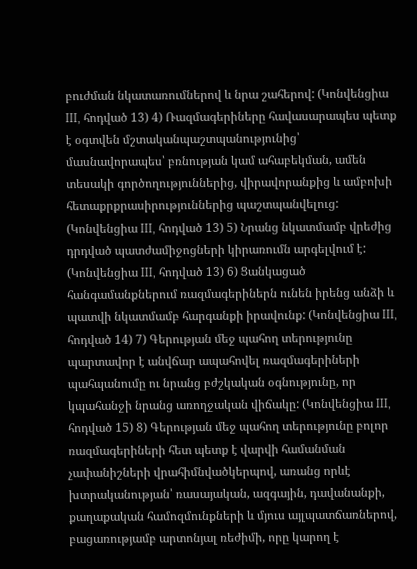բուժման նկատառումներով և նրա շահերով: (Կոնվենցիա III, հոդված 13) 4) Ռազմագերիները հավասարապես պետք է օգտվեն մշտականպաշտպանությունից՝ մասնավորապես՝ բռնության կամ ահաբեկման, ամեն տեսակի գործողություններից, վիրավորանքից և ամբոխի հետաքրքրասիրություններից պաշտպանվելուց: (Կոնվենցիա III, հոդված 13) 5) Նրանց նկատմամբ վրեժից դրդված պատժամիջոցների կիրառումն արգելվում է: (Կոնվենցիա III, հոդված 13) 6) Ցանկացած հանգամանքներում ռազմագերիներն ունեն իրենց անձի և պատվի նկատմամբ հարգանքի իրավունք: (Կոնվենցիա III, հոդված 14) 7) Գերության մեջ պահող տերությունը պարտավոր է անվճար ապահովել ռազմագերիների պահպանումը ու նրանց բժշկական օգնությունը, որ կպահանջի նրանց առողջական վիճակը: (Կոնվենցիա III, հոդված 15) 8) Գերության մեջ պահող տերությունը բոլոր ռազմագերիների հետ պետք է վարվի համանման չափանիշների վրահիմնվածկերպով, առանց որևէ խտրականության՝ ռասայական, ազգային, դավանանքի, քաղաքական համոզմունքների և մյուս այլպատճառներով, բացառությամբ արտոնյալ ռեժիմի, որը կարող է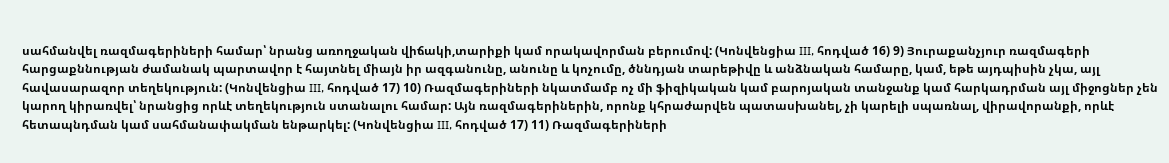սահմանվել ռազմագերիների համար՝ նրանց առողջական վիճակի,տարիքի կամ որակավորման բերումով: (Կոնվենցիա III, հոդված 16) 9) Յուրաքանչյուր ռազմագերի հարցաքննության ժամանակ պարտավոր է հայտնել միայն իր ազգանունը, անունը և կոչումը, ծննդյան տարեթիվը և անձնական համարը, կամ, եթե այդպիսին չկա, այլ հավասարազոր տեղեկություն: (Կոնվենցիա III, հոդված 17) 10) Ռազմագերիների նկատմամբ ոչ մի ֆիզիկական կամ բարոյական տանջանք կամ հարկադրման այլ միջոցներ չեն կարող կիրառվել՝ նրանցից որևէ տեղեկություն ստանալու համար: Այն ռազմագերիներին, որոնք կհրաժարվեն պատասխանել, չի կարելի սպառնալ, վիրավորանքի, որևէ հետապնդման կամ սահմանափակման ենթարկել: (Կոնվենցիա III, հոդված 17) 11) Ռազմագերիների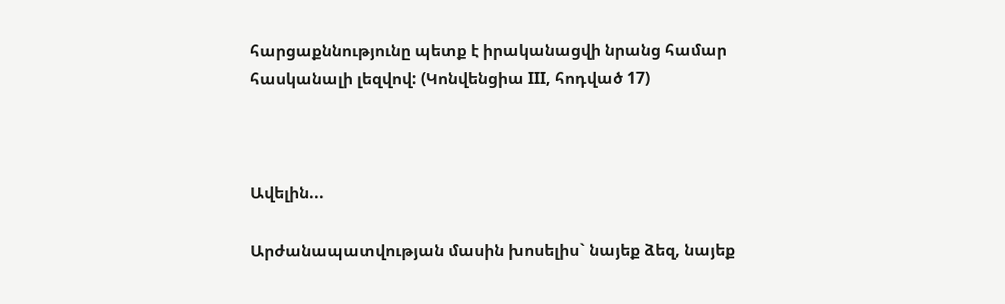հարցաքննությունը պետք է իրականացվի նրանց համար հասկանալի լեզվով: (Կոնվենցիա III, հոդված 17)



Ավելին...

Արժանապատվության մասին խոսելիս` նայեք ձեզ, նայեք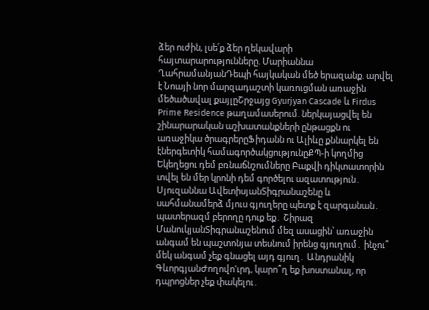ձեր ուժին, լսե՛ք ձեր ղեկավարի հայտարարությունները. Մարիաննա ՂահրամանյանԴեպի հայկական մեծ երազանք. արվել է Նոայի նոր մարզադաշտի կառուցման առաջին մեծածավալ քայլըՇրջայց Gyurjyan Cascade և Firdus Prime Residence թաղամասերում. ներկայացվել են շինարարական աշխատանքների ընթացքն ու առաջիկա ծրագրերըՖիդանն ու Ալիևը քննարկել են էներգետիկ համագործակցությունըՔՊ-ի կողմից Եկեղեցու դեմ բռնաճնշումները Բաքվի դիկտատորին տվել են մեր կրոնի դեմ գործելու ազատություն․ Սյուզաննա ԱվետիսյանՏիգրանաշենը և սահմանամերձ մյուս գյուղերը պետք է զարգանան․ պատերազմ բերողը դուք եք․ Շիրազ ՄանուկյանՏիգրանաշենում մեզ ասացին՝ առաջին անգամ են պաշտոնյա տեսնում իրենց գյուղում․ ինչու՞ մեկ անգամ չեք գնացել այդ գյուղ․ Անդրանիկ ԳևորգյանԺողովո'ւրդ, կարո՞ղ եք խոստանալ, որ դպրոցներ չեք փակելու․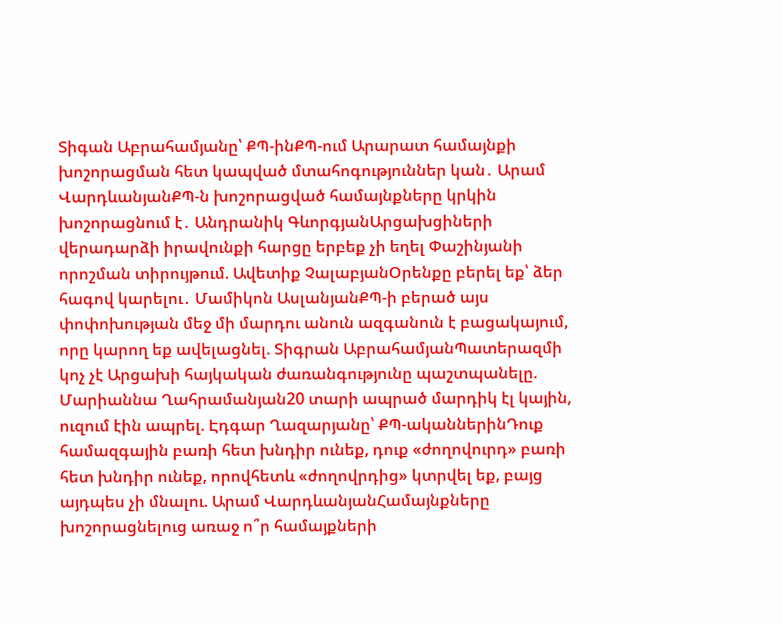Տիգան Աբրահամյանը՝ ՔՊ-ինՔՊ-ում Արարատ համայնքի խոշորացման հետ կապված մտահոգություններ կան․ Արամ ՎարդևանյանՔՊ-ն խոշորացված համայնքները կրկին խոշորացնում է․ Անդրանիկ ԳևորգյանԱրցախցիների վերադարձի իրավունքի հարցը երբեք չի եղել Փաշինյանի որոշման տիրույթում. Ավետիք ՉալաբյանՕրենքը բերել եք՝ ձեր հագով կարելու․ Մամիկոն ԱսլանյանՔՊ-ի բերած այս փոփոխության մեջ մի մարդու անուն ազգանուն է բացակայում, որը կարող եք ավելացնել. Տիգրան ԱբրահամյանՊատերազմի կոչ չէ Արցախի հայկական ժառանգությունը պաշտպանելը. Մարիաննա Ղահրամանյան20 տարի ապրած մարդիկ էլ կային, ուզում էին ապրել. Էդգար Ղազարյանը՝ ՔՊ-ականներինԴուք համազգային բառի հետ խնդիր ունեք, դուք «ժողովուրդ» բառի հետ խնդիր ունեք, որովհետև «ժողովրդից» կտրվել եք, բայց այդպես չի մնալու. Արամ ՎարդևանյանՀամայնքները խոշորացնելուց առաջ ո՞ր համայքների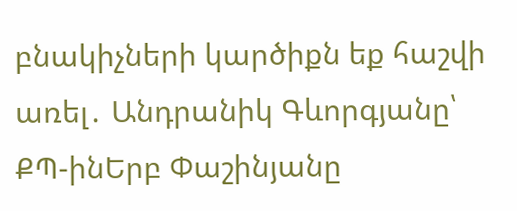բնակիչների կարծիքն եք հաշվի առել․ Անդրանիկ Գևորգյանը՝ ՔՊ-ինԵրբ Փաշինյանը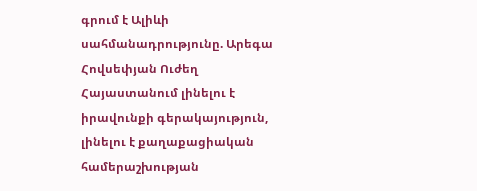գրում է Ալիևի սահմանադրությունը. Արեգա Հովսեփյան Ուժեղ Հայաստանում լինելու է իրավունքի գերակայություն, լինելու է քաղաքացիական համերաշխության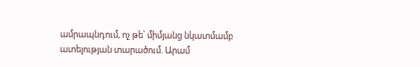ամրապնդում, ոչ թե՝ միմյանց նկատմամբ ատելության տարածում. Արամ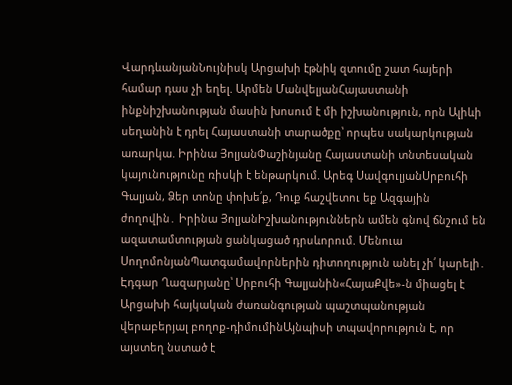ՎարդևանյանՆույնիսկ Արցախի էթնիկ զտումը շատ հայերի համար դաս չի եղել. Արմեն ՄանվելյանՀայաստանի ինքնիշխանության մասին խոսում է մի իշխանություն, որն Ալիևի սեղանին է դրել Հայաստանի տարածքը՝ որպես սակարկության առարկա. Իրինա ՅոլյանՓաշինյանը Հայաստանի տնտեսական կայունությունը ռիսկի է ենթարկում. Արեգ ՍավգուլյանՍրբուհի Գալյան, Ձեր տոնը փոխե՛ք, Դուք հաշվետու եք Ազգային ժողովին․ Իրինա ՅոլյանԻշխանություններն ամեն գնով ճնշում են ազատամտության ցանկացած դրսևորում. Մենուա ՍողոմոնյանՊատգամավորներին դիտողություն անել չի՛ կարելի․ Էդգար Ղազարյանը՝ Սրբուհի Գալյանին«ՀայաՔվե»-ն միացել է Արցախի հայկական ժառանգության պաշտպանության վերաբերյալ բողոք-դիմումինԱյնպիսի տպավորություն է, որ այստեղ նստած է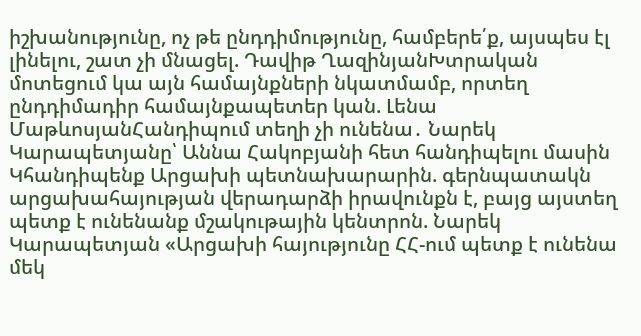իշխանությունը, ոչ թե ընդդիմությունը, համբերե՛ք, այսպես էլ լինելու, շատ չի մնացել. Դավիթ ՂազինյանԽտրական մոտեցում կա այն համայնքների նկատմամբ, որտեղ ընդդիմադիր համայնքապետեր կան. Լենա ՄաթևոսյանՀանդիպում տեղի չի ունենա․ Նարեկ Կարապետյանը՝ Աննա Հակոբյանի հետ հանդիպելու մասին Կհանդիպենք Արցախի պետնախարարին. գերնպատակն արցախահայության վերադարձի իրավունքն է, բայց այստեղ պետք է ունենանք մշակութային կենտրոն. Նարեկ Կարապետյան «Արցախի հայությունը ՀՀ-ում պետք է ունենա մեկ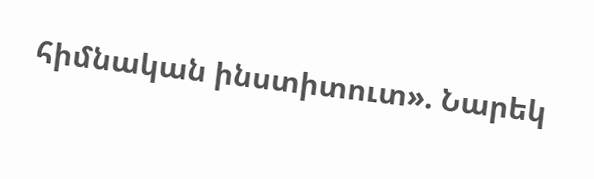հիմնական ինստիտուտ». Նարեկ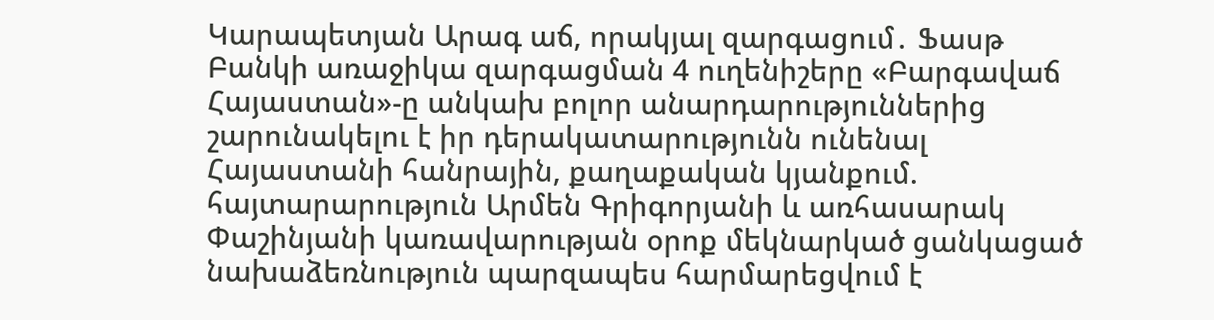Կարապետյան Արագ աճ, որակյալ զարգացում․ Ֆասթ Բանկի առաջիկա զարգացման 4 ուղենիշերը «Բարգավաճ Հայաստան»-ը անկախ բոլոր անարդարություններից շարունակելու է իր դերակատարությունն ունենալ Հայաստանի հանրային, քաղաքական կյանքում. հայտարարություն Արմեն Գրիգորյանի և առհասարակ Փաշինյանի կառավարության օրոք մեկնարկած ցանկացած նախաձեռնություն պարզապես հարմարեցվում է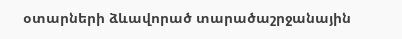օտարների ձևավորած տարածաշրջանային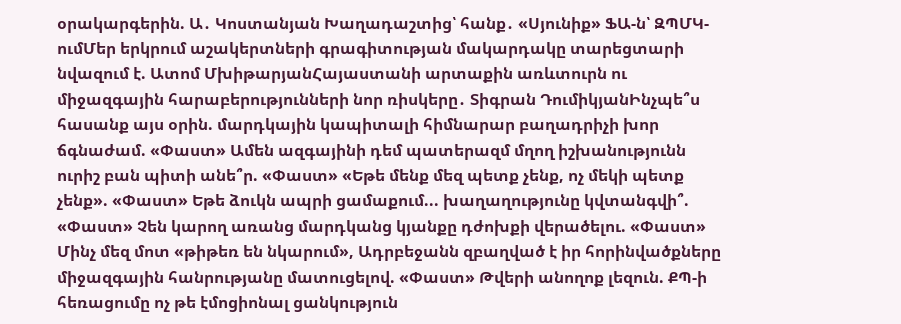օրակարգերին. Ա․ Կոստանյան Խաղադաշտից՝ հանք․ «Սյունիք» ՖԱ-ն՝ ԶՊՄԿ-ումՄեր երկրում աշակերտների գրագիտության մակարդակը տարեցտարի նվազում է. Ատոմ ՄխիթարյանՀայաստանի արտաքին առևտուրն ու միջազգային հարաբերությունների նոր ռիսկերը․ Տիգրան ԴումիկյանԻնչպե՞ս հասանք այս օրին. մարդկային կապիտալի հիմնարար բաղադրիչի խոր ճգնաժամ. «Փաստ» Ամեն ազգայինի դեմ պատերազմ մղող իշխանությունն ուրիշ բան պիտի անե՞ր. «Փաստ» «Եթե մենք մեզ պետք չենք, ոչ մեկի պետք չենք». «Փաստ» Եթե ձուկն ապրի ցամաքում... խաղաղությունը կվտանգվի՞. «Փաստ» Չեն կարող առանց մարդկանց կյանքը դժոխքի վերածելու. «Փաստ» Մինչ մեզ մոտ «թիթեռ են նկարում», Ադրբեջանն զբաղված է իր հորինվածքները միջազգային հանրությանը մատուցելով. «Փաստ» Թվերի անողոք լեզուն. ՔՊ-ի հեռացումը ոչ թե էմոցիոնալ ցանկություն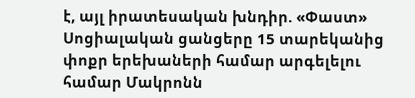է, այլ իրատեսական խնդիր. «Փաստ» Սոցիալական ցանցերը 15 տարեկանից փոքր երեխաների համար արգելելու համար Մակրոնն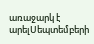առաջարկ է արելՍեպտեմբերի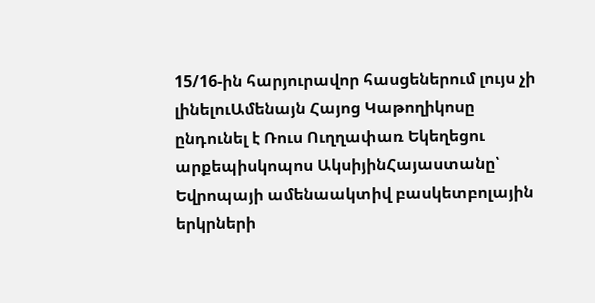15/16-ին հարյուրավոր հասցեներում լույս չի լինելուԱմենայն Հայոց Կաթողիկոսը ընդունել է Ռուս Ուղղափառ Եկեղեցու արքեպիսկոպոս ԱկսիյինՀայաստանը՝ Եվրոպայի ամենաակտիվ բասկետբոլային երկրների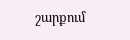շարքում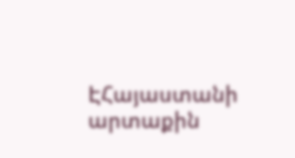ԷՀայաստանի արտաքին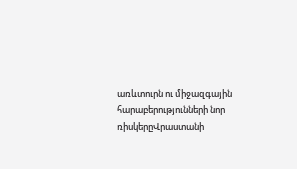առևտուրն ու միջազգային հարաբերությունների նոր ռիսկերըՎրաստանի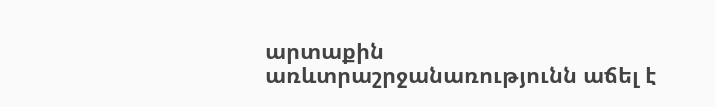արտաքին առևտրաշրջանառությունն աճել է